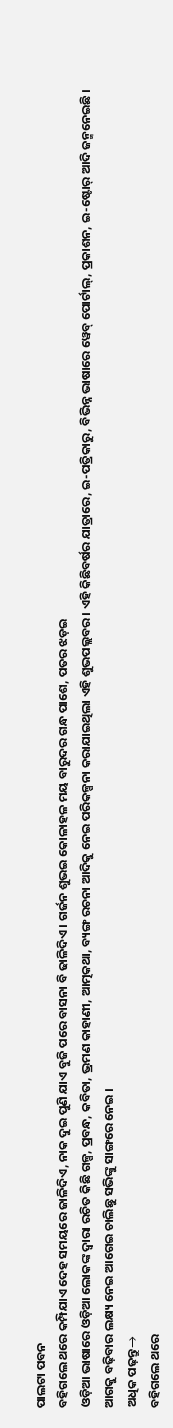ପାଲଟା ପବନ
ବହିଗଲେ ଥରେ କମ୍ପିଯାଏ ଦେହ ସମୟରେ ଜାଳିଦିଏ, ନାକ ଦୁଇ ପୁଣି ଯାଏ ବୁଜି ପରେ ବାସନା ବି ଢାଳିଦିଏ । ଗର୍ଜନ ଶୁଭଇ କୋଳାହଳ ମୟ ବାରୁଦର ଗନ୍ଧ ପାଶେ, ପତର ଝଡ଼ଇ
ଓଡ଼ିଆ ଭାଷାରେ ଓଡ଼ିଆ ଲୋକଙ୍କ ଦ୍ୱାରା ରଚିତ କିଛି ଗଳ୍ପ, ପ୍ରବନ୍ଧ, କବିତା, ଭ୍ରମଣ କାହାଣୀ, ଆତ୍ମକଥା, ବ୍ୟଙ୍ଗ ରଚନା ଆଦିକୁ ନେଇ ପରିକଳ୍ପନା କରାଯାଇଥିଲା ଏହି ଶୁଭପଲ୍ଲବର । ଏହି କିଛିବର୍ଷର ଯାତ୍ରାରେ, ଇ-ପତ୍ରିକାରୁ, ବିଭିନ୍ନ ଭାଷାରେ ୱେବ୍ ପୋର୍ଟାଲ୍, ପ୍ରକାଶନ, ଇ-ଷ୍ଟୋର୍ ଆଦି ଜନ୍ମନେଇଛି । ଆଗକୁ ବଢ଼ିବାର ଲକ୍ଷ୍ୟ ନେଇ ଆଗେଇ ଚାଲିଛୁ ସଭିଙ୍କୁ ସାଙ୍ଗରେ ନେଇ ।
ଅଧିକ ପଢ଼ନ୍ତୁ→
ବହିଗଲେ ଥରେ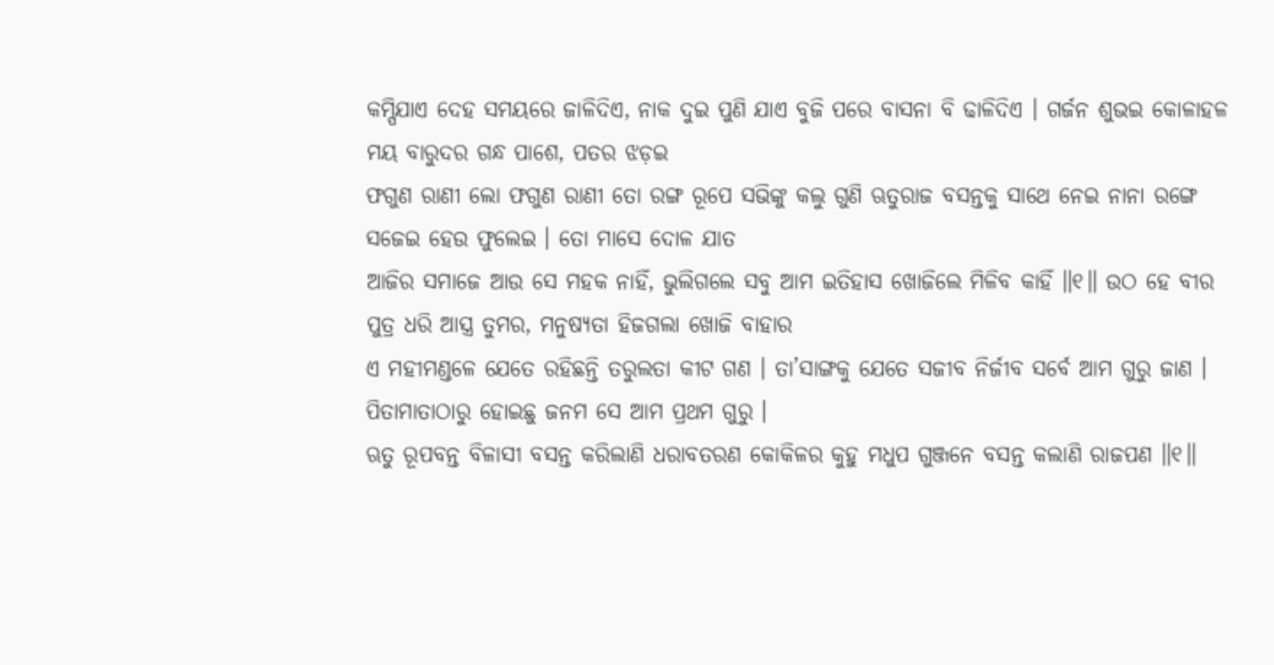କମ୍ପିଯାଏ ଦେହ ସମୟରେ ଜାଳିଦିଏ, ନାକ ଦୁଇ ପୁଣି ଯାଏ ବୁଜି ପରେ ବାସନା ବି ଢାଳିଦିଏ । ଗର୍ଜନ ଶୁଭଇ କୋଳାହଳ ମୟ ବାରୁଦର ଗନ୍ଧ ପାଶେ, ପତର ଝଡ଼ଇ
ଫଗୁଣ ରାଣୀ ଲୋ ଫଗୁଣ ରାଣୀ ତୋ ରଙ୍ଗ ରୂପେ ସଭିଙ୍କୁ କଲୁ ଗୁଣି ଋତୁରାଜ ବସନ୍ତକୁ ସାଥେ ନେଇ ନାନା ରଙ୍ଗେ ସଜେଇ ହେଉ ଫୁଲେଇ । ତୋ ମାସେ ଦୋଳ ଯାତ
ଆଜିର ସମାଜେ ଆଉ ସେ ମହକ ନାହିଁ, ଭୁଲିଗଲେ ସବୁ ଆମ ଇତିହାସ ଖୋଜିଲେ ମିଳିବ କାହିଁ ॥୧॥ ଉଠ ହେ ବୀର ପୁତ୍ର ଧରି ଆସ୍ତ୍ର ତୁମର, ମନୁଷ୍ୟତା ହିଜଗଲା ଖୋଜି ବାହାର
ଏ ମହୀମଣ୍ଡଳେ ଯେତେ ରହିଛନ୍ତି ତରୁଲତା କୀଟ ଗଣ । ତା’ସାଙ୍ଗକୁ ଯେତେ ସଜୀବ ନିର୍ଜୀବ ସର୍ବେ ଆମ ଗୁରୁ ଜାଣ । ପିତାମାତାଠାରୁ ହୋଇଛୁ ଜନମ ସେ ଆମ ପ୍ରଥମ ଗୁରୁ ।
ଋତୁ ରୂପବନ୍ତ ବିଳାସୀ ବସନ୍ତ କରିଲାଣି ଧରାବତରଣ କୋକିଳର କୁହୁ ମଧୁପ ଗୁଞ୍ଜନେ ବସନ୍ତ କଲାଣି ରାଜପଣ ॥୧॥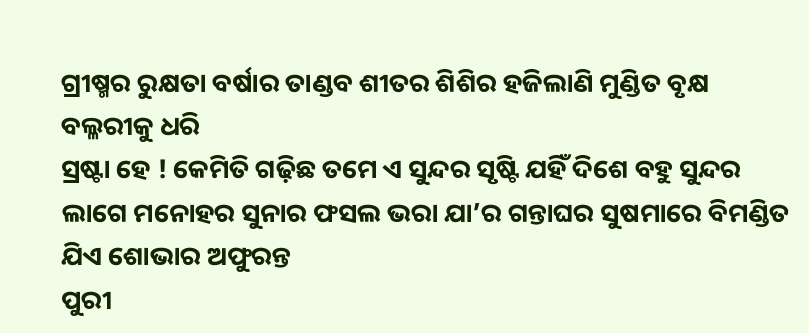ଗ୍ରୀଷ୍ମର ରୁକ୍ଷତା ବର୍ଷାର ତାଣ୍ଡବ ଶୀତର ଶିଶିର ହଜିଲାଣି ମୁଣ୍ଡିତ ବୃକ୍ଷ ବଲ୍ଳରୀକୁ ଧରି
ସ୍ରଷ୍ଟା ହେ ! କେମିତି ଗଢ଼ିଛ ତମେ ଏ ସୁନ୍ଦର ସୃଷ୍ଟି ଯହିଁ ଦିଶେ ବହୁ ସୁନ୍ଦର ଲାଗେ ମନୋହର ସୁନାର ଫସଲ ଭରା ଯା’ର ଗନ୍ତାଘର ସୁଷମାରେ ବିମଣ୍ଡିତ ଯିଏ ଶୋଭାର ଅଫୁରନ୍ତ
ପୁରୀ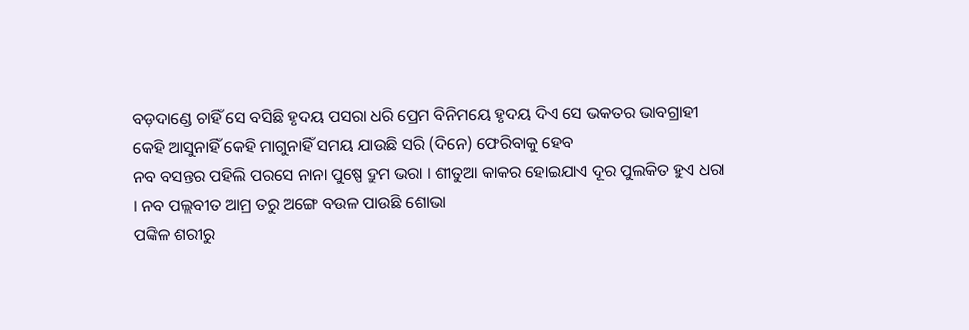ବଡ଼ଦାଣ୍ଡେ ଚାହିଁ ସେ ବସିଛି ହୃଦୟ ପସରା ଧରି ପ୍ରେମ ବିନିମୟେ ହୃଦୟ ଦିଏ ସେ ଭକତର ଭାବଗ୍ରାହୀ କେହି ଆସୁନାହିଁ କେହି ମାଗୁନାହିଁ ସମୟ ଯାଉଛି ସରି (ଦିନେ) ଫେରିବାକୁ ହେବ
ନବ ବସନ୍ତର ପହିଲି ପରସେ ନାନା ପୁଷ୍ପେ ଦ୍ରୁମ ଭରା । ଶୀତୁଆ କାକର ହୋଇଯାଏ ଦୂର ପୁଲକିତ ହୁଏ ଧରା । ନବ ପଲ୍ଲବୀତ ଆମ୍ର ତରୁ ଅଙ୍ଗେ ବଉଳ ପାଉଛି ଶୋଭା
ପଙ୍କିଳ ଶରୀରୁ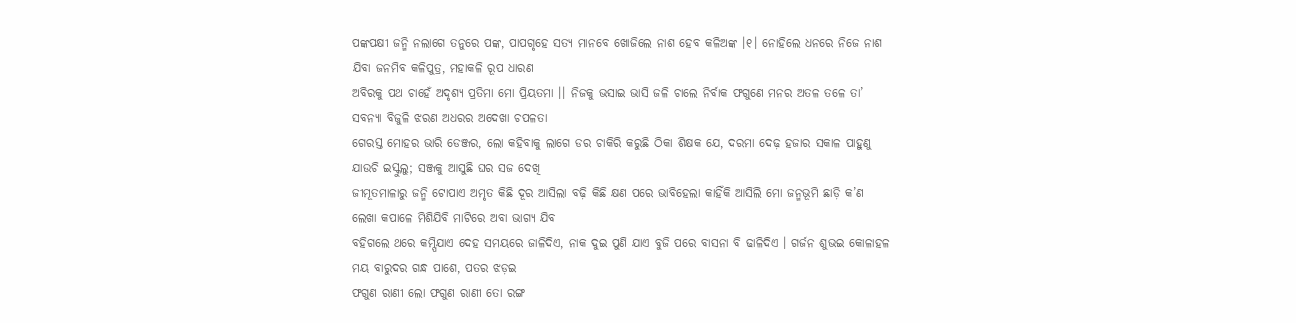ପଙ୍କପକ୍ଷୀ ଜନ୍ମି ନଲାଗେ ତନୁରେ ପଙ୍କ, ପାପଗୃହେ ସତ୍ୟ ମାନବେ ଖୋଜିଲେ ନାଶ ହେବ କଳିଅଙ୍କ ।୧। ନୋହିଲେ ଧନରେ ନିଜେ ନାଶ ଯିବା ଜନମିବ କଳିପୁତ୍ର, ମହାକଳି ରୂପ ଧାରଣ
ଅବିରକୁ ପଥ ଚାହେଁ ଅଦୃଶ୍ୟ ପ୍ରତିମା ମୋ ପ୍ରିୟତମା ।। ନିଜକୁ ଭସାଇ ଭାସି ଜଳି ଚାଲେ ନିର୍ବାକ ଫଗୁଣେ ମନର ଅତଳ ତଳେ ତା’ ସବନ୍ୟା ବିଜୁଳି ଝରଣ ଅଧରର ଅଦେଖା ଚପଳତା
ଗେରସ୍ତ ମୋହର ଭାରି ଡେଞ୍ଜର, ଲୋ କହିବାକୁ ଲାଗେ ଡର ଚାକିରି କରୁଛି ଠିକା ଶିକ୍ଷକ ଯେ, ଦରମା ଦେଢ଼ ହଜାର ସକାଳ ପାହୁଣୁ ଯାଉଚି ଇସ୍କୁଲୁ; ସଞ୍ଜକୁ ଆସୁଛି ଘର ସଜ ଦେଖି
ଜୀମୂତମାଳାରୁ ଜନ୍ମି ଟୋପାଏ ଅମୃତ କିଛି ଦୂର ଆସିଲା ବଢ଼ି କିଛି କ୍ଷଣ ପରେ ଭାବିହେଲା କାହିଁକି ଆସିଲି ମୋ ଜନ୍ମଭୂମି ଛାଡ଼ି କ’ଣ ଲେଖା କପାଳେ ମିଶିଯିବି ମାଟିରେ ଅବା ଭାଗ୍ୟ ଯିବ
ବହିଗଲେ ଥରେ କମ୍ପିଯାଏ ଦେହ ସମୟରେ ଜାଳିଦିଏ, ନାକ ଦୁଇ ପୁଣି ଯାଏ ବୁଜି ପରେ ବାସନା ବି ଢାଳିଦିଏ । ଗର୍ଜନ ଶୁଭଇ କୋଳାହଳ ମୟ ବାରୁଦର ଗନ୍ଧ ପାଶେ, ପତର ଝଡ଼ଇ
ଫଗୁଣ ରାଣୀ ଲୋ ଫଗୁଣ ରାଣୀ ତୋ ରଙ୍ଗ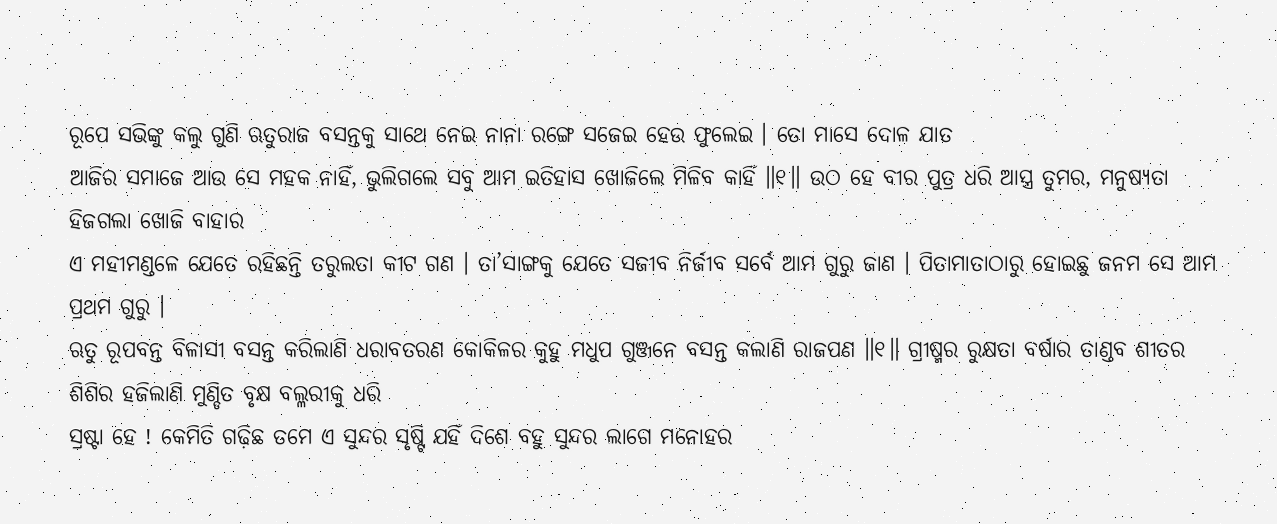ରୂପେ ସଭିଙ୍କୁ କଲୁ ଗୁଣି ଋତୁରାଜ ବସନ୍ତକୁ ସାଥେ ନେଇ ନାନା ରଙ୍ଗେ ସଜେଇ ହେଉ ଫୁଲେଇ । ତୋ ମାସେ ଦୋଳ ଯାତ
ଆଜିର ସମାଜେ ଆଉ ସେ ମହକ ନାହିଁ, ଭୁଲିଗଲେ ସବୁ ଆମ ଇତିହାସ ଖୋଜିଲେ ମିଳିବ କାହିଁ ॥୧॥ ଉଠ ହେ ବୀର ପୁତ୍ର ଧରି ଆସ୍ତ୍ର ତୁମର, ମନୁଷ୍ୟତା ହିଜଗଲା ଖୋଜି ବାହାର
ଏ ମହୀମଣ୍ଡଳେ ଯେତେ ରହିଛନ୍ତି ତରୁଲତା କୀଟ ଗଣ । ତା’ସାଙ୍ଗକୁ ଯେତେ ସଜୀବ ନିର୍ଜୀବ ସର୍ବେ ଆମ ଗୁରୁ ଜାଣ । ପିତାମାତାଠାରୁ ହୋଇଛୁ ଜନମ ସେ ଆମ ପ୍ରଥମ ଗୁରୁ ।
ଋତୁ ରୂପବନ୍ତ ବିଳାସୀ ବସନ୍ତ କରିଲାଣି ଧରାବତରଣ କୋକିଳର କୁହୁ ମଧୁପ ଗୁଞ୍ଜନେ ବସନ୍ତ କଲାଣି ରାଜପଣ ॥୧॥ ଗ୍ରୀଷ୍ମର ରୁକ୍ଷତା ବର୍ଷାର ତାଣ୍ଡବ ଶୀତର ଶିଶିର ହଜିଲାଣି ମୁଣ୍ଡିତ ବୃକ୍ଷ ବଲ୍ଳରୀକୁ ଧରି
ସ୍ରଷ୍ଟା ହେ ! କେମିତି ଗଢ଼ିଛ ତମେ ଏ ସୁନ୍ଦର ସୃଷ୍ଟି ଯହିଁ ଦିଶେ ବହୁ ସୁନ୍ଦର ଲାଗେ ମନୋହର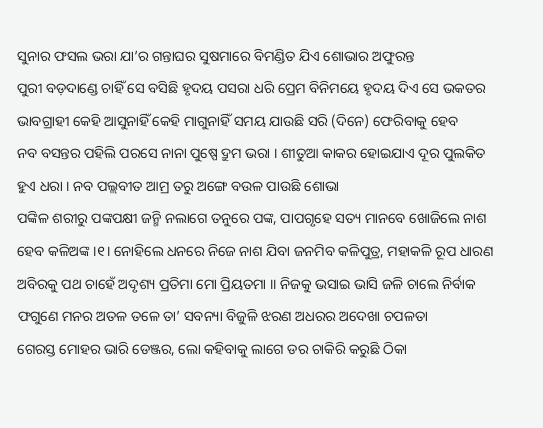ସୁନାର ଫସଲ ଭରା ଯା’ର ଗନ୍ତାଘର ସୁଷମାରେ ବିମଣ୍ଡିତ ଯିଏ ଶୋଭାର ଅଫୁରନ୍ତ
ପୁରୀ ବଡ଼ଦାଣ୍ଡେ ଚାହିଁ ସେ ବସିଛି ହୃଦୟ ପସରା ଧରି ପ୍ରେମ ବିନିମୟେ ହୃଦୟ ଦିଏ ସେ ଭକତର ଭାବଗ୍ରାହୀ କେହି ଆସୁନାହିଁ କେହି ମାଗୁନାହିଁ ସମୟ ଯାଉଛି ସରି (ଦିନେ) ଫେରିବାକୁ ହେବ
ନବ ବସନ୍ତର ପହିଲି ପରସେ ନାନା ପୁଷ୍ପେ ଦ୍ରୁମ ଭରା । ଶୀତୁଆ କାକର ହୋଇଯାଏ ଦୂର ପୁଲକିତ ହୁଏ ଧରା । ନବ ପଲ୍ଲବୀତ ଆମ୍ର ତରୁ ଅଙ୍ଗେ ବଉଳ ପାଉଛି ଶୋଭା
ପଙ୍କିଳ ଶରୀରୁ ପଙ୍କପକ୍ଷୀ ଜନ୍ମି ନଲାଗେ ତନୁରେ ପଙ୍କ, ପାପଗୃହେ ସତ୍ୟ ମାନବେ ଖୋଜିଲେ ନାଶ ହେବ କଳିଅଙ୍କ ।୧। ନୋହିଲେ ଧନରେ ନିଜେ ନାଶ ଯିବା ଜନମିବ କଳିପୁତ୍ର, ମହାକଳି ରୂପ ଧାରଣ
ଅବିରକୁ ପଥ ଚାହେଁ ଅଦୃଶ୍ୟ ପ୍ରତିମା ମୋ ପ୍ରିୟତମା ।। ନିଜକୁ ଭସାଇ ଭାସି ଜଳି ଚାଲେ ନିର୍ବାକ ଫଗୁଣେ ମନର ଅତଳ ତଳେ ତା’ ସବନ୍ୟା ବିଜୁଳି ଝରଣ ଅଧରର ଅଦେଖା ଚପଳତା
ଗେରସ୍ତ ମୋହର ଭାରି ଡେଞ୍ଜର, ଲୋ କହିବାକୁ ଲାଗେ ଡର ଚାକିରି କରୁଛି ଠିକା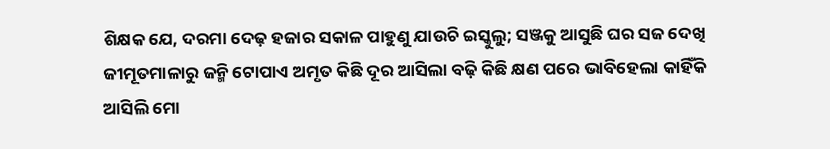ଶିକ୍ଷକ ଯେ, ଦରମା ଦେଢ଼ ହଜାର ସକାଳ ପାହୁଣୁ ଯାଉଚି ଇସ୍କୁଲୁ; ସଞ୍ଜକୁ ଆସୁଛି ଘର ସଜ ଦେଖି
ଜୀମୂତମାଳାରୁ ଜନ୍ମି ଟୋପାଏ ଅମୃତ କିଛି ଦୂର ଆସିଲା ବଢ଼ି କିଛି କ୍ଷଣ ପରେ ଭାବିହେଲା କାହିଁକି ଆସିଲି ମୋ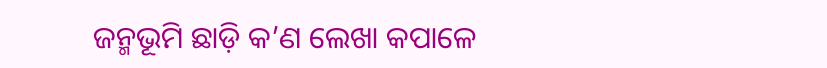ଜନ୍ମଭୂମି ଛାଡ଼ି କ’ଣ ଲେଖା କପାଳେ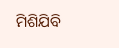ମିଶିଯିବି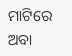ମାଟିରେ ଅବା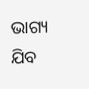ଭାଗ୍ୟ ଯିବ